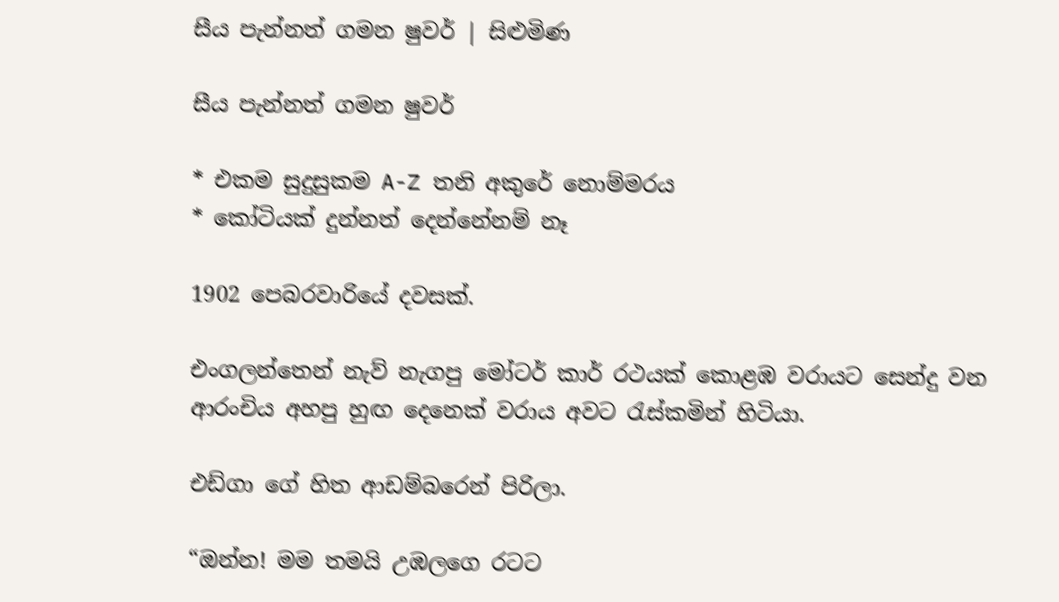සීය පැන්නත් ගමන ෂුවර් | සිළුමිණ

සීය පැන්නත් ගමන ෂුවර්

* එකම සුදුසුකම A-Z තනි අකුරේ නොම්මරය
* කෝටියක් දුන්නත් දෙන්නේනම් නෑ

1902 පෙබරවාරියේ දවසක්‍.

එංගලන්තෙන් නැව් නැගපු මෝටර් කාර් රථයක් කොළඹ වරායට සෙන්දු වන ආරංචිය අහපු හුඟ දෙනෙක් වරාය අවට රැස්කමින් හිටියා.

එඩ්ගා ගේ හිත ආඩම්බරෙන් පිරිලා.

“ඔන්න! මම තමයි උඹලගෙ රටට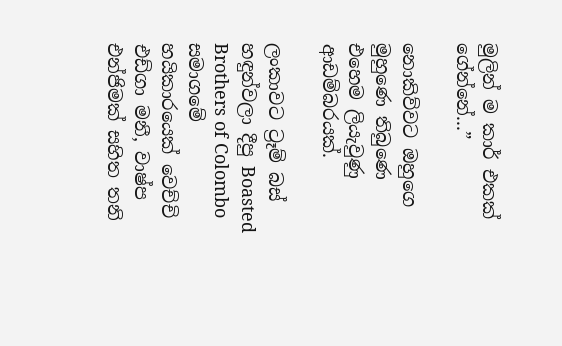මුලින් ම කාර් එකක් ගේන්නේ...”

නොකිව්වට ඔහුගෙ මුහුණෙ තිබුණෙ එහෙම ලියැවුණු ආඩම්බරයක්.

ලංකාවට ට්‍රෑම් බස් හඳුන්වලා දීපු Boasted Brothers of Colombo සමාගමේ හයිකාරයෙක් වෙච්චි එඩ්ගා මනී, වාෂ්ප එන්ජිමක් සහිත තනි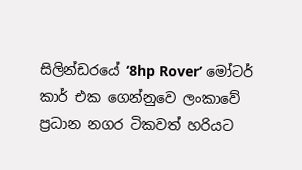සිලින්ඩරයේ ‘8hp Rover’ මෝටර් කාර් එක ගෙන්නුවෙ ලංකාවේ ප්‍රධාන නගර ටිකවත් හරියට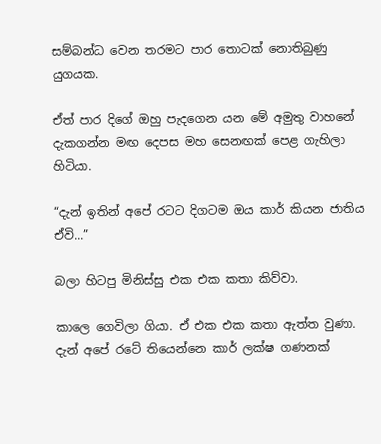සම්බන්ධ වෙන තරමට පාර තොටක් නොතිබුණු යුගයක.

ඒත් පාර දිගේ ඔහු පැදගෙන යන මේ අමුතු වාහනේ දැකගන්න මඟ දෙපස මහ සෙනඟක් පෙළ ගැහිලා හිටියා.

“දැන් ඉතින් අපේ රටට දිගටම ඔය කාර් කියන ජාතිය ඒවි...”

බලා හිටපු මිනිස්සු එක එක කතා කිව්වා.

කාලෙ ගෙවිලා ගියා. ඒ එක එක කතා ඇත්ත වුණා. දැන් අපේ රටේ තියෙන්නෙ කාර් ලක්ෂ ගණනක්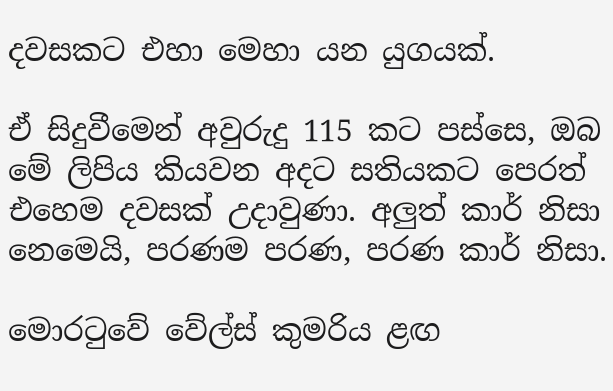දවසකට එහා මෙහා යන යුගයක්.

ඒ සිදුවීමෙන් අවුරුදු 115 කට පස්සෙ, ඔබ මේ ලිපිය කියවන අදට සතියකට පෙරත් එහෙම දවසක් උදාවුණා. අලුත් කාර් නිසා නෙමෙයි, පරණම පරණ, පරණ කාර් නිසා.

මොරටුවේ වේල්ස් කුමරිය ළඟ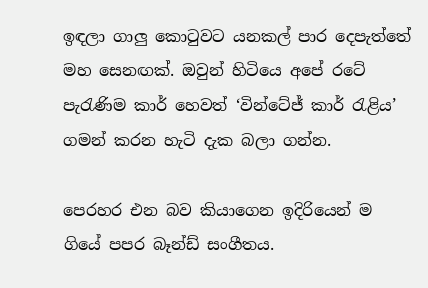ඉඳලා ගාලු කොටුවට යනකල් පාර දෙපැත්තේ මහ සෙනඟක්. ඔවුන් හිටියෙ අපේ රටේ පැරැණිම කාර් හෙවත් ‘වින්ටේජ් කාර් රැළිය’ ගමන් කරන හැටි දැක බලා ගන්න.

පෙරහර එන බව කියාගෙන ඉදිරියෙන් ම ගියේ පපර බෑන්ඩ් සංගීතය.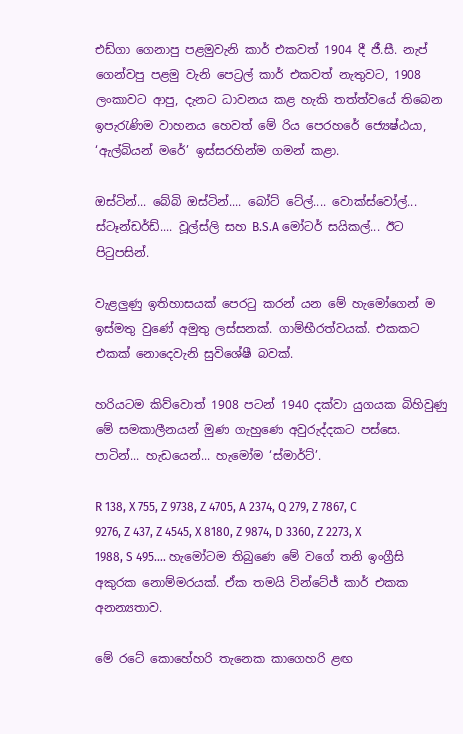එඩ්ගා ගෙනාපු පළමුවැනි කාර් එකවත් 1904 දී ජී.සී. නැප් ගෙන්වපු පළමු වැනි පෙට්‍රල් කාර් එකවත් නැතුවට, 1908 ලංකාවට ආපු, දැනට ධාවනය කළ හැකි තත්ත්වයේ තිබෙන ඉපැරැණිම වාහනය හෙවත් මේ රිය පෙරහරේ ජ්‍යෙෂ්ඨයා, ‘ඇල්බියන් මරේ’ ඉස්සරහින්ම ගමන් කළා.

ඔස්ටින්... බේබි ඔස්ටින්.... බෝට් ටේල්.... වොක්ස්වෝල්... ස්ටෑන්ඩර්ඩ්.... වූල්ස්ලි සහ B.S.A මෝටර් සයිකල්... ඊට පිටුපසින්.

වැළලුණු ඉතිහාසයක් පෙරටු කරන් යන මේ හැමෝගෙන් ම ඉස්මතු වුණේ අමුතු ලස්සනක්. ගාම්භීරත්වයක්. එකකට එකක් නොදෙවැනි සුවිශේෂී බවක්.

හරියටම කිව්වොත් 1908 පටන් 1940 දක්වා යුගයක බිහිවුණු මේ සමකාලීනයන් මුණ ගැහුණෙ අවුරුද්දකට පස්සෙ. පාටින්... හැඩයෙන්... හැමෝම ‘ස්මාර්ට්’.

R 138, X 755, Z 9738, Z 4705, A 2374, Q 279, Z 7867, C 9276, Z 437, Z 4545, X 8180, Z 9874, D 3360, Z 2273, X 1988, S 495…. හැමෝටම තිබුණෙ මේ වගේ තනි ඉංග්‍රීසි අකුරක නොම්මරයක්. ඒක තමයි වින්ටේජ් කාර් එකක අනන්‍යතාව.

මේ රටේ කොහේහරි තැනෙක කාගෙහරි ළඟ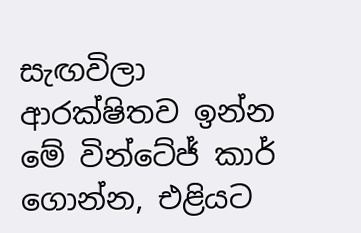සැඟවිලා ආරක්ෂිතව ඉන්න මේ වින්ටේජ් කාර් ගොන්න, එළියට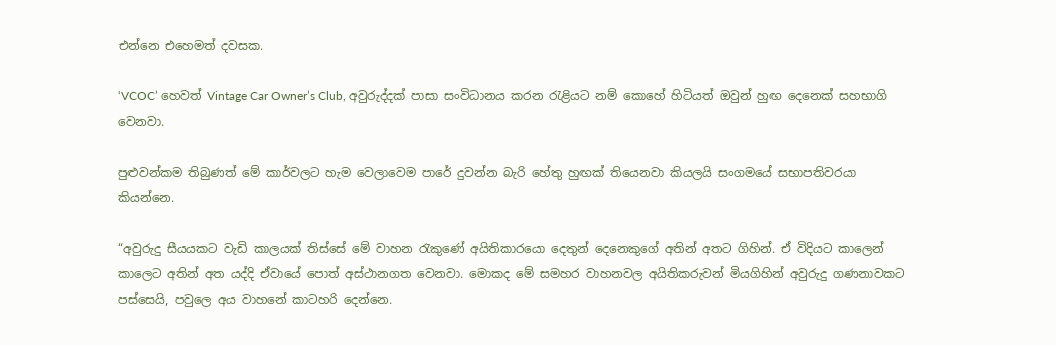එන්නෙ එහෙමත් දවසක.

‘VCOC’ හෙවත් Vintage Car Owner’s Club, අවුරුද්දක් පාසා සංවිධානය කරන රැළියට නම් කොහේ හිටියත් ඔවුන් හුඟ දෙනෙක් සහභාගි වෙනවා.

පුළුවන්කම තිබුණත් මේ කාර්වලට හැම වෙලාවෙම පාරේ දුවන්න බැරි හේතු හුඟක් තියෙනවා කියලයි සංගමයේ සභාපතිවරයා කියන්නෙ.

“අවුරුදු සීයයකට වැඩි කාලයක් තිස්සේ මේ වාහන රැකුණේ අයිතිකාරයො දෙතුන් දෙනෙකුගේ අතින් අතට ගිහින්. ඒ විදියට කාලෙන් කාලෙට අතින් අත යද්දි ඒවායේ පොත් අස්ථානගත වෙනවා. මොකද මේ සමහර වාහනවල අයිතිකරුවන් මියගිහින් අවුරුදු ගණනාවකට පස්සෙයි, පවුලෙ අය වාහනේ කාටහරි දෙන්නෙ.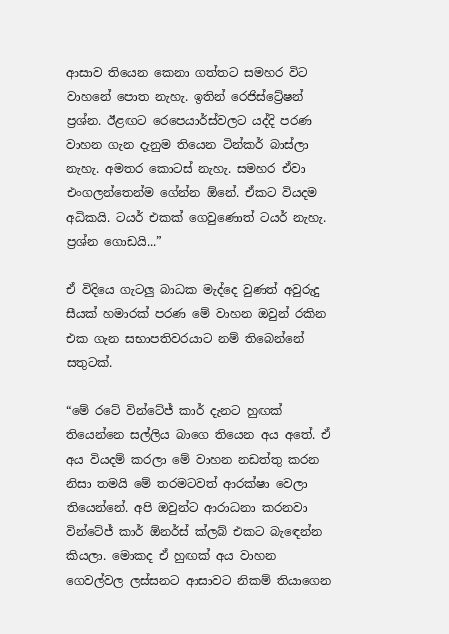ආසාව තියෙන කෙනා ගත්තට සමහර විට වාහනේ පොත නැහැ. ඉතින් රෙජිස්ට්‍රේෂන් ප්‍රශ්න. ඊළඟට රෙපෙයාර්ස්වලට යද්දි පරණ වාහන ගැන දැනුම තියෙන ටින්කර් බාස්ලා නැහැ. අමතර කොටස් නැහැ. සමහර ඒවා එංගලන්තෙන්ම ගේන්න ඕනේ. ඒකට වියදම අධිකයි. ටයර් එකක් ගෙවුණොත් ටයර් නැහැ. ප්‍රශ්න ගොඩයි...”

ඒ විදියෙ ගැටලු බාධක මැද්දෙ වුණත් අවුරුදු සීයක් හමාරක් පරණ මේ වාහන ඔවුන් රකින එක ගැන සභාපතිවරයාට නම් තිබෙන්නේ සතුටක්.

“මේ රටේ වින්ටේජ් කාර් දැනට හුඟක් තියෙන්නෙ සල්ලිය බාගෙ තියෙන අය අතේ. ඒ අය වියදම් කරලා මේ වාහන නඩත්තු කරන නිසා තමයි මේ තරමටවත් ආරක්ෂා වෙලා තියෙන්නේ. අපි ඔවුන්ට ආරාධනා කරනවා වින්ටේජ් කාර් ඕනර්ස් ක්ලබ් එකට බැ‍ඳෙන්න කියලා. මොකද ඒ හුඟක් අය වාහන ගෙවල්වල ලස්සනට ආසාවට නිකම් තියාගෙන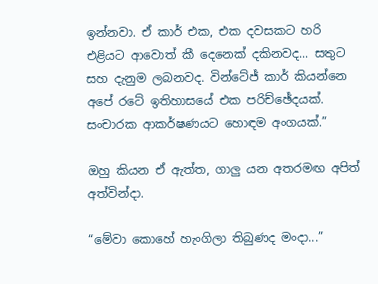ඉන්නවා. ඒ කාර් එක, එක දවසකට හරි එළියට ආවොත් කී දෙනෙක් දකිනවද... සතුට සහ දැනුම ලබනවද. වින්ටේජ් කාර් කියන්නෙ අපේ රටේ ඉතිහාසයේ එක පරිච්ඡේදයක්. සංචාරක ආකර්ෂණයට හොඳම අංගයක්.”

ඔහු කියන ඒ ඇත්ත, ගාලු යන අතරමඟ අපිත් අත්වින්දා.

“මේවා කොහේ හැංගිලා තිබුණද මංදා...”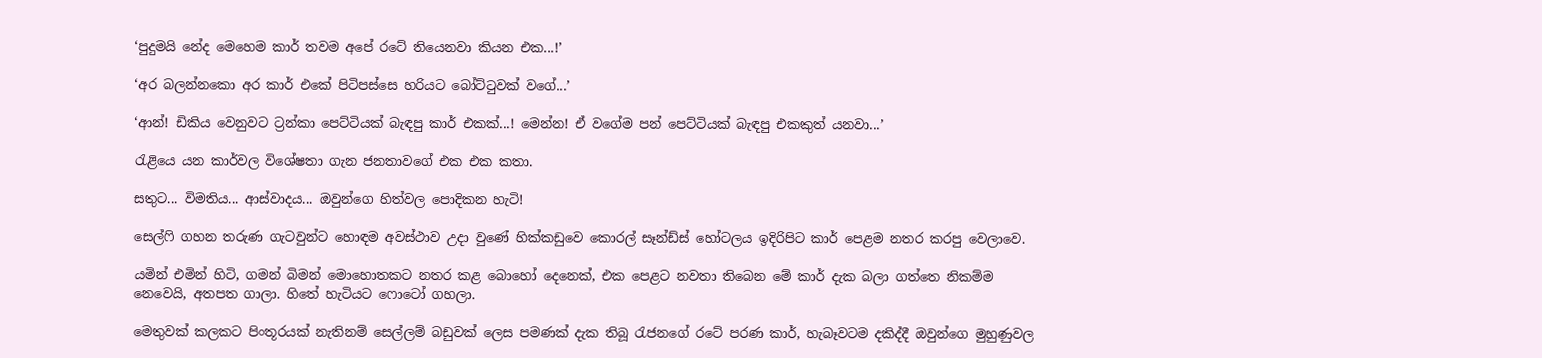‘පුදුමයි නේද මෙහෙම කාර් තවම අපේ රටේ තියෙනවා කියන එක...!’

‘අර බලන්නකො අර කාර් එකේ පිටිපස්සෙ හරියට බෝට්ටුවක් වගේ...’

‘ආන්! ඩිකිය වෙනුවට ට්‍රන්කා පෙට්ටියක් බැඳපු කාර් එකක්...! මෙන්න! ඒ වගේම පන් පෙට්ටියක් බැඳපු එකකුත් යනවා...’

රැළියෙ යන කාර්වල විශේෂතා ගැන ජනතාවගේ එක එක කතා.

සතුට... විමතිය... ආස්වාදය... ඔවුන්ගෙ හිත්වල පොදිකන හැටි!

සෙල්ෆි ගහන තරුණ ගැටවුන්ට හොඳම අවස්ථාව උදා වුණේ හික්කඩුවෙ කොරල් සෑන්ඩ්ස් හෝටලය ඉදිරිපිට කාර් පෙළම නතර කරපු වෙලාවෙ.

යමින් එමින් හිටි, ගමන් බිමන් මොහොතකට නතර කළ බොහෝ දෙනෙක්, එක පෙළට නවතා තිබෙන මේ කාර් දැක බලා ගත්තෙ නිකම්ම නෙවෙයි, අතපත ගාලා. හිතේ හැටියට ෆොටෝ ගහලා.

මෙතුවක් කලකට පිංතූරයක් නැතිනම් සෙල්ලම් බඩුවක් ලෙස පමණක් දැක තිබූ රැජනගේ රටේ පරණ කාර්, හැබෑවටම දකිද්දී ඔවුන්ගෙ මුහුණුවල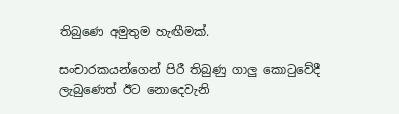තිබුණෙ අමුතුම හැඟීමක්.

සංචාරකයන්ගෙන් පිරී තිබුණු ගාලු කොටුවේදී ලැබුණෙත් ඊට නොදෙවැනි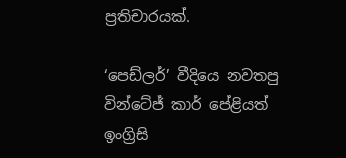ප්‍රතිචාරයක්.

‘පෙඩ්ලර්’ වීදියෙ නවතපු වින්ටේජ් කාර් පේළියත් ඉංග්‍රිසි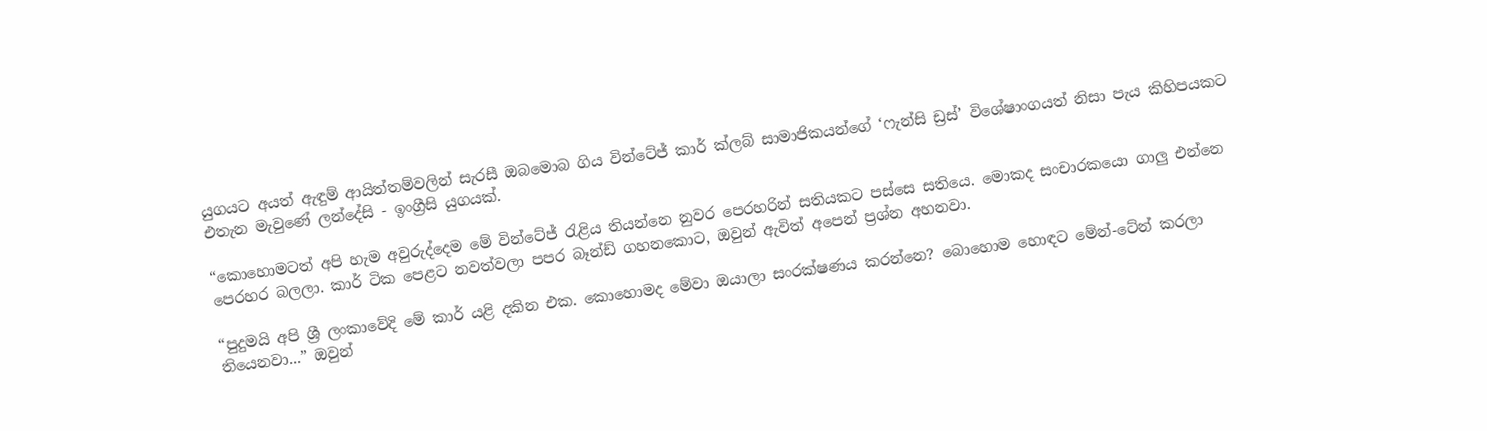යුගයට අයත් ඇඳුම් ආයිත්තම්වලින් සැරසී ඔබමොබ ගිය වින්ටේජ් කාර් ක්ලබ් සාමාජිකයන්ගේ ‘ෆැන්සි ඩ්‍රස්’ විශේෂාංගයත් නිසා පැය කිහිපයකට එතැන මැවුණේ ලන්දේසි - ඉංග්‍රීසි යුගයක්.

“කොහොමටත් අපි හැම අවුරුද්දෙම මේ වින්ටේජ් රැළිය තියන්නෙ නුවර පෙරහරින් සතියකට පස්සෙ සතියෙ. මොකද සංචාරකයො ගාලු එන්නෙ පෙරහර බලලා. කාර් ටික පෙළට නවත්වලා පපර බෑන්ඩ් ගහනකොට, ඔවුන් ඇවිත් අපෙන් ප්‍රශ්න අහනවා.

“පුදුමයි අපි ශ්‍රී ලංකාවේදි මේ කාර් යළි දකින එක. කොහොමද මේවා ඔයාලා සංරක්ෂණය කරන්නෙ? බොහොම හොඳට මේන්-ටේන් කරලා තියෙනවා...” ඔවුන්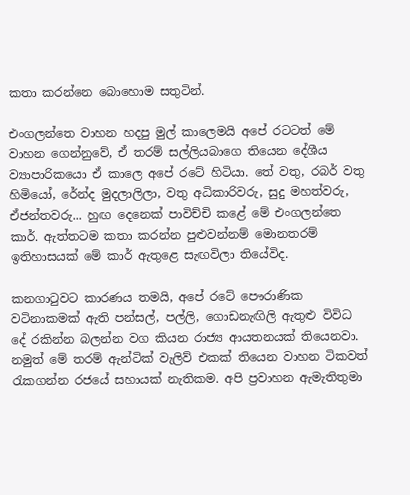කතා කරන්නෙ බොහොම සතුටින්.

එංගලන්තෙ වාහන හදපු මුල් කාලෙමයි අපේ රටටත් මේ වාහන ගෙන්නුවේ, ඒ තරම් සල්ලියබාගෙ තියෙන දේශීය ව්‍යාපාරිකයො ඒ කාලෙ අපේ රටේ හිටියා. තේ වතු, රබර් වතු හිමියෝ, රේන්ද මුදලාලිලා, වතු අධිකාරිවරු, සුදු මහත්වරු, ඒජන්තවරු... හුඟ දෙනෙක් පාවිච්චි කළේ මේ එංගලන්තෙ කාර්. ඇත්තටම කතා කරන්න පුළුවන්නම් මොනතරම් ඉතිහාසයක් මේ කාර් ඇතුළෙ සැඟවිලා තියේවිද.

කනගාටුවට කාරණය තමයි, අපේ රටේ පෞරාණික වටිනාකමක් ඇති පන්සල්, පල්ලි, ගොඩනැඟිලි ඇතුළු විවිධ දේ රකින්න බලන්න වග කියන රාජ්‍ය ආයතනයක් තියෙනවා. නමුත් මේ තරම් ඇන්ටික් වැලිව් එකක් තියෙන වාහන ටිකවත් රැකගන්න රජයේ සහායක් නැතිකම. අපි ප්‍රවාහන ඇමැතිතුමා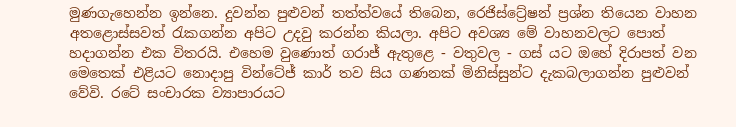මුණගැහෙන්න ඉන්නෙ. දුවන්න පුළුවන් තත්ත්වයේ තිබෙන, රෙජිස්ට්‍රේෂන් ප්‍රශ්න තියෙන වාහන අතළොස්සවත් රැකගන්න අපිට උදවු කරන්න කියලා. අපිට අවශ්‍ය මේ වාහනවලට පොත් හදාගන්න එක විතරයි. එහෙම වුණොත් ගරාජ් ඇතුළෙ - වතුවල - ගස් යට ඔහේ දිරාපත් වන මෙතෙක් එළියට නොදාපු වින්ටේජ් කාර් තව සිය ගණනක් මිනිස්සුන්ට දැකබලාගන්න පුළුවන් වේවි. රටේ සංචාරක ව්‍යාපාරයට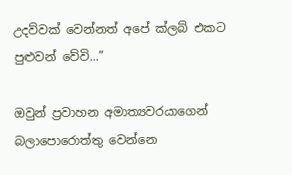උදව්වක් වෙන්නත් අපේ ක්ලබ් එකට පුළුවන් වේවි...”

ඔවුන් ප්‍රවාහන අමාත්‍යවරයාගෙන් බලාපොරොත්තු වෙන්නෙ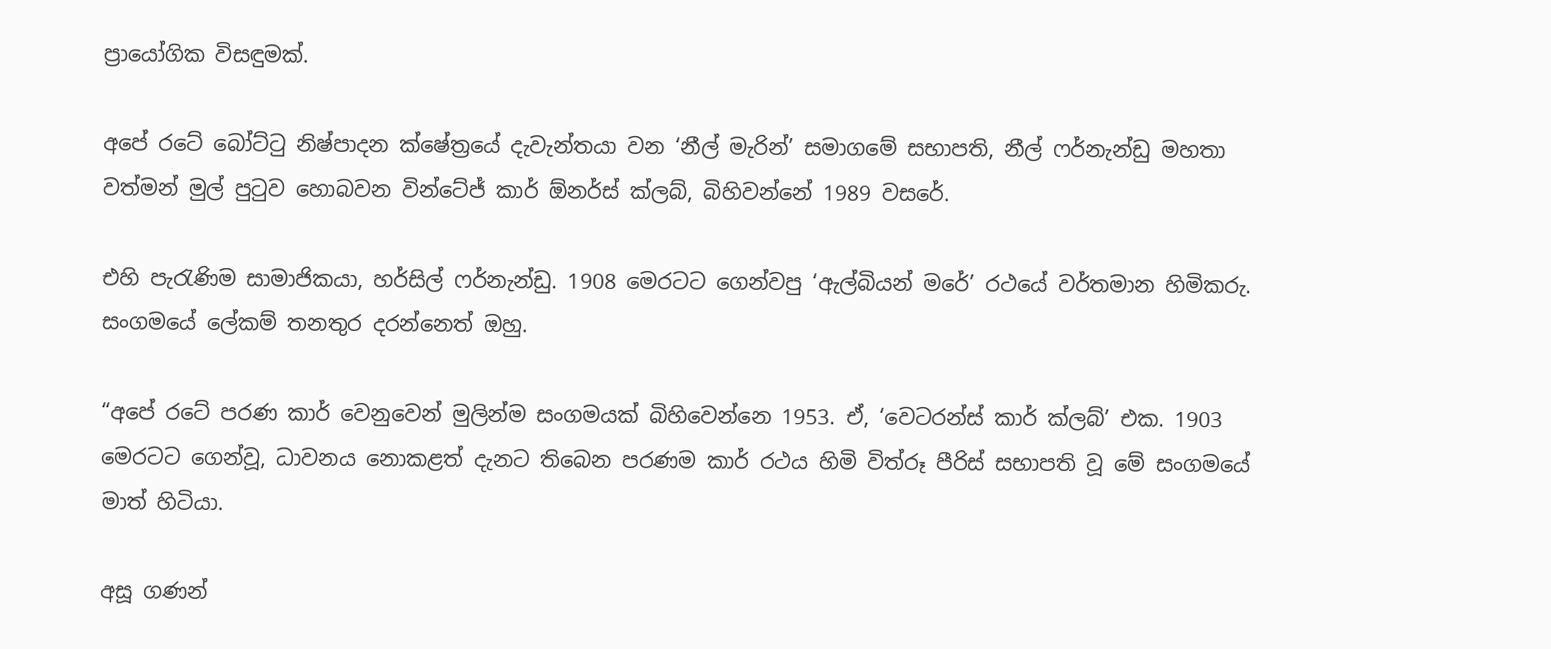ප්‍රායෝගික විසඳුමක්.

අපේ රටේ බෝට්ටු නිෂ්පාදන ‍ක්ෂේත්‍රයේ දැවැන්තයා වන ‘නීල් මැරින්’ සමාගමේ සභාපති, නීල් ෆර්නැන්ඩු මහතා වත්මන් මුල් පුටුව හොබවන වින්ටේජ් කාර් ඕනර්ස් ක්ලබ්, බිහිවන්නේ 1989 වසරේ.

එහි පැරැණිම සාමාජිකයා, හර්සිල් ෆර්නැන්ඩු. 1908 මෙරටට ගෙන්වපු ‘ඇල්බියන් මරේ’ රථයේ වර්තමාන හිමිකරු. සංගමයේ ලේකම් තනතුර දරන්නෙත් ඔහු.

“අපේ රටේ පරණ කාර් වෙනුවෙන් මුලින්ම සංගමයක් බිහිවෙන්නෙ 1953. ඒ, ‘වෙටරන්ස් කාර් ක්ලබ්’ එක. 1903 මෙරටට ගෙන්වූ, ධාවනය නොකළත් දැනට තිබෙන පරණම කාර් රථය හිමි විත්රූ පීරිස් සභාපති වූ මේ සංගමයේ මාත් හිටියා.

අසූ ගණන්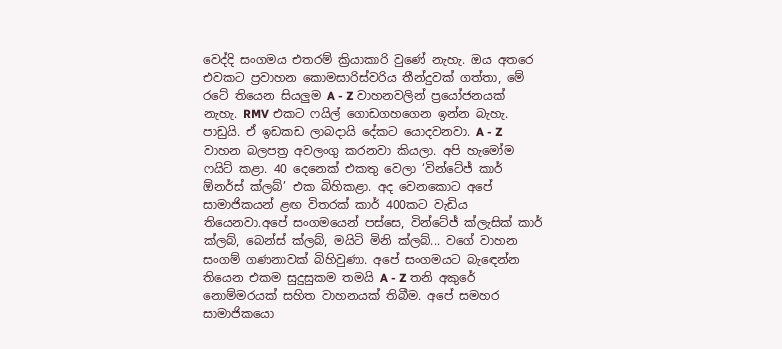වෙද්දි සංගමය එතරම් ක්‍රියාකාරි වුණේ නැහැ. ඔය අතරෙ එවකට ප්‍රවාහන කොමසාරිස්වරිය තීන්දුවක් ගත්තා, මේ රටේ තියෙන සියලුම A - Z වාහනවලින් ප්‍රයෝජනයක් නැහැ. RMV එකට ෆයිල් ගොඩගහගෙන ඉන්න බැහැ. පාඩුයි. ඒ ඉඩකඩ ලාබදායි දේකට යොදවනවා. A - Z වාහන බලපත්‍ර අවලංගු කරනවා කියලා. අපි හැමෝම ෆයිට් කළා. 40 දෙනෙක් එකතු වෙලා ‘වින්ටේජ් කාර් ඕනර්ස් ක්ලබ්’ එක බිහිකළා. අද වෙනකොට අපේ සාමාජිකයන් ළඟ විතරක් කාර් 400කට වැඩිය තියෙනවා.අපේ සංගමයෙන් පස්සෙ, වින්ටේජ් ක්ලැසික් කාර් ක්ලබ්, බෙන්ස් ක්ලබ්, මයිටි මිනි ක්ලබ්... වගේ වාහන සංගම් ගණනාවක් බිහිවුණා. අපේ සංගමයට බැ‍ඳෙන්න තියෙන එකම සුදුසුකම තමයි A - Z තනි අකුරේ නොම්මරයක් සහිත වාහනයක් තිබීම. අපේ සමහර සාමාජිකයො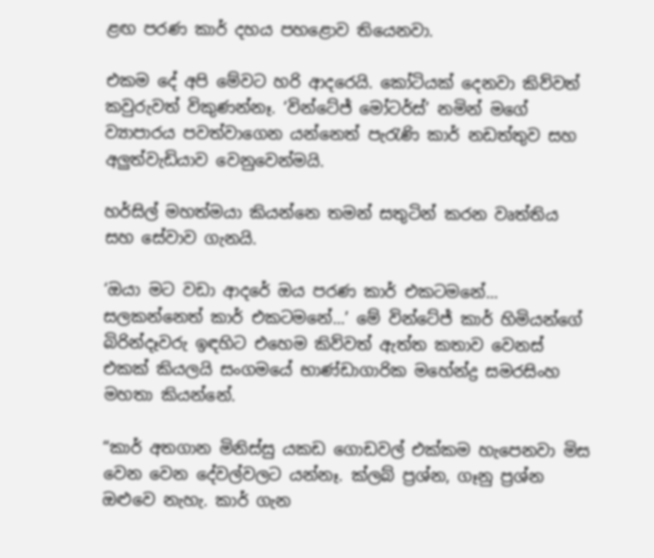ළඟ පරණ කාර් දහය පහළොව තියෙනවා.

එකම දේ අපි මේවට හරි ආදරෙයි. කෝටියක් දෙනවා කිව්වත් කවුරුවත් විකුණන්නෑ. ‘වින්ටේජ් මෝටර්ස්’ නමින් මගේ ව්‍යාපාරය පවත්වාගෙන යන්නෙත් පැරැණි කාර් නඩත්තුව සහ අලුත්වැඩියාව වෙනුවෙන්මයි.

හර්සිල් මහත්මයා කියන්නෙ තමන් සතුටින් කරන වෘත්තිය සහ සේවාව ගැනයි.

‘ඔයා මට වඩා ආදරේ ඔය පරණ කාර් එකටමනේ... සලකන්නෙත් කාර් එකටමනේ...’ මේ වින්ටේජ් කාර් හිමියන්ගේ බිරින්දෑවරු ඉඳහිට එහෙම කිව්වත් ඇත්ත කතාව වෙනස් එකක් කියලයි සංගමයේ භාණ්ඩාගාරික මහේන්ද්‍ර සමරසිංහ මහතා කියන්නේ.

“කාර් අතගාන මිනිස්සු යකඩ ගොඩවල් එක්කම හැපෙනවා මිස වෙන වෙන දේවල්වලට යන්නෑ. ක්ලබ් ප්‍රශ්න, ගෑනු ප්‍රශ්න ඔළුවෙ නැහැ. කාර් ගැන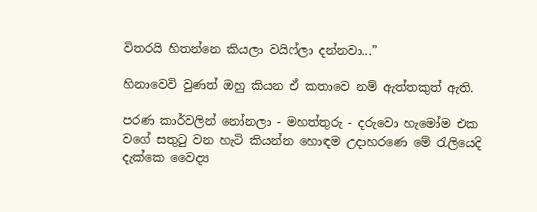විතරයි හිතන්නෙ කියලා වයිෆ්ලා දන්නවා...”

හිනාවෙවි වුණත් ඔහු කියන ඒ කතාවෙ නම් ඇත්තකුත් ඇති.

පරණ කාර්වලින් නෝනලා - මහත්තුරු - දරුවො හැමෝම එක වගේ සතුටු වන හැටි කියන්න හොඳම උදාහරණෙ මේ රැලියෙදි දැක්කෙ වෛද්‍ය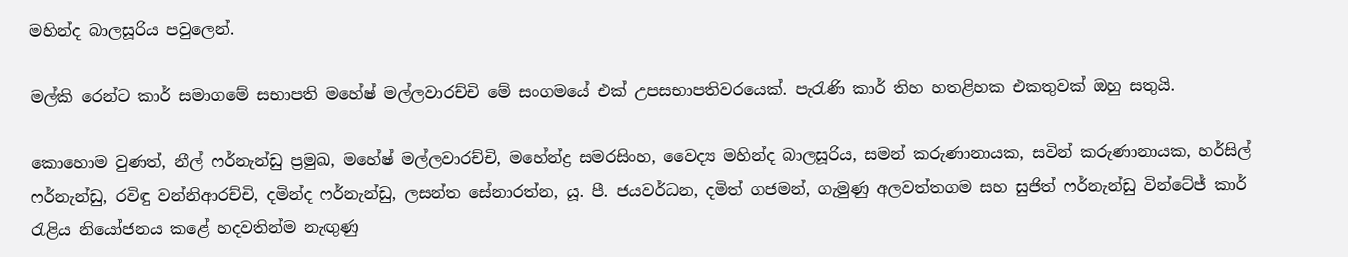මහින්ද බාලසූරිය පවුලෙන්.

මල්කි රෙන්ට කාර් සමාගමේ සභාපති මහේෂ් මල්ලවාරච්චි මේ සංගමයේ එක් උපසභාපතිවරයෙක්. පැරැණි කාර් තිහ හතළිහක එකතුවක් ඔහු සතුයි.

කොහොම වුණත්, නීල් ෆර්නැන්ඩු ප්‍රමුඛ, මහේෂ් මල්ලවාරච්චි, මහේන්ද්‍ර සමරසිංහ, වෛද්‍ය මහින්ද බාලසූරිය, සමන් කරුණානායක, සවින් කරුණානායක, හර්සිල් ෆර්නැන්ඩු, රවිඳු වන්නිආරච්චි, දමින්ද ෆර්නැන්ඩු, ලසන්ත සේනාරත්න, යූ. පී. ජයවර්ධන, දමිත් ගජමන්, ගැමුණු අලවත්තගම සහ සුජිත් ෆර්නැන්ඩු වින්ටේජ් කාර් රැළිය නියෝජනය කළේ හදවතින්ම නැඟුණු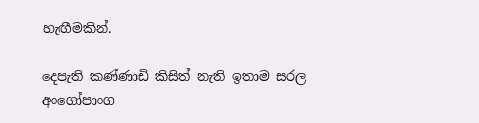හැඟීමකින්.

දෙපැති කණ්ණාඩි කිසිත් නැති ඉතාම සරල අංගෝපාංග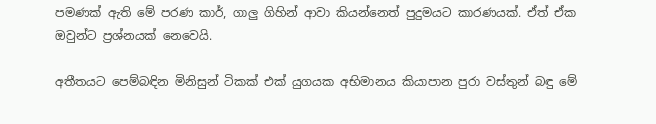පමණක් ඇති මේ පරණ කාර්, ගාලු ගිහින් ආවා කියන්නෙත් පුදුමයට කාරණයක්. ඒත් ඒක ඔවුන්ට ප්‍රශ්නයක් නෙවෙයි.

අතීතයට පෙම්බඳින මිනිසුන් ටිකක් එක් යුගයක අභිමානය කියාපාන පුරා වස්තුන් බඳු මේ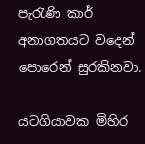පැරැණි කාර් අනාගතයට වදෙන් පොරෙන් සුරකිනවා.

යටගියාවක මිහිර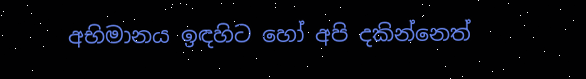අභිමානය ඉඳහිට හෝ අපි දකින්නෙත්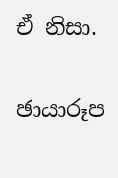ඒ නිසා.

ඡායාරූප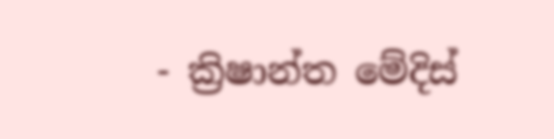- ක්‍රිෂාන්ත මේදිස්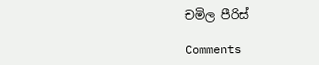චමිල පීරිස්

Comments